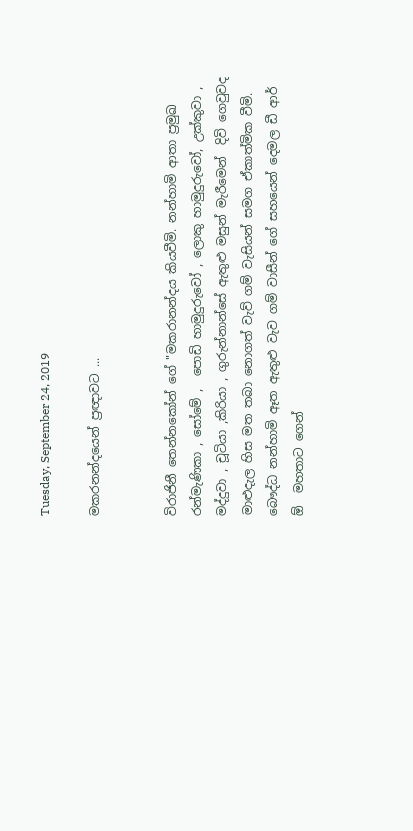Tuesday, September 24, 2019

මකරනන්දයෙන් ප්‍රඥාවට ...


විරාජිනී තෙන්නකෝන් ගේ "මකරානන්දය කියවීමි. නන්හාමි ආතා ප්‍රමුඛ  රන්මැණිකා , සෝමේ ,  පොඩි හාමුදුරුවෝ , ලොකු හාමුදුරුවෝ, උක්කුවා , මද්දුවා , චූටියා ,කිරියා , ගුරුන්නාන්සේ ඇතුළු මසුන් මැරීමෙන්  දිවි ගෙවුවද මාළුදැල හිස මත තබා නොගත් වැව් ගම් වැසියන් සමග ඒකාත්මික වීමි. බෞද්ධ නන්හාමි ඈත ඇතුළු වැව ගම් වාසීන් ගේ සහයෙන් දෙමල ඩී ආර් ඕ  මහතාට ගෙන්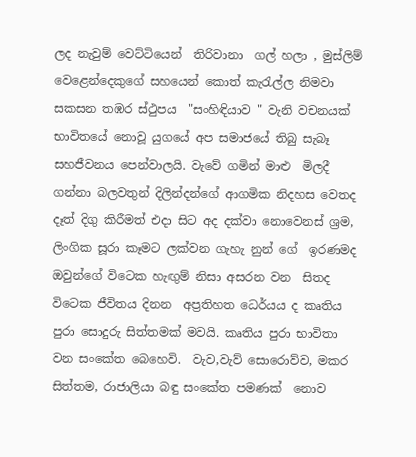ලද නැවුම් වෙට්ටියෙන්  තිරිවානා  ගල් හලා , මුස්ලිම් වෙළෙන්දෙකුගේ සහයෙන් කොත් කැරැල්ල නිමවා සකසන තඹර ස්ථුපය  "සංහිඳියාව " වැනි වචනයක් භාවිතයේ නොවූ යුගයේ අප සමාජයේ තිබු සැබෑ සහජීවනය පෙන්වාලයි. වැවේ ගමින් මාළු  මිලදී ගන්නා බලවතුන් දිලින්දන්ගේ ආගමික නිදහස වෙතද දෑත් දිගු කිරීමත් එදා සිට අද දක්වා නොවෙනස් ශ්‍රම, ලිංගික සූරා කෑමට ලක්වන ගැහැ නුන් ගේ  ඉරණමද ඔවුන්ගේ විටෙක හැඟුම් නිසා අසරන වන  සිතද විටෙක ජීවිතය දිනන  අප්‍රතිහත ධෙර්යය ද කෘතිය පුරා සොදුරු සිත්තමක් මවයි. කෘතිය පුරා භාවිතා  වන සංකේත බෙහෙවි.  වැව,වැව් සොරොව්ව, මකර සිත්තම, රාජාලියා බඳු සංකේත පමණක්  නොව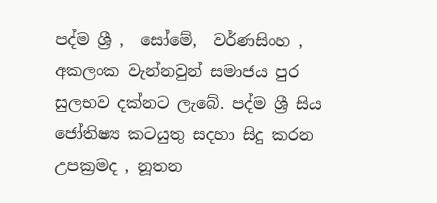පද්ම ශ්‍රී ,  සෝමේ,  වර්ණසිංහ , අකලංක වැන්නවුන් සමාජය පුර සුලභව දක්නට ලැබේ. පද්ම ශ්‍රී සිය ජෝතිෂ්‍ය කටයුතු සදහා සිදු කරන උපක්‍රමද , නූතන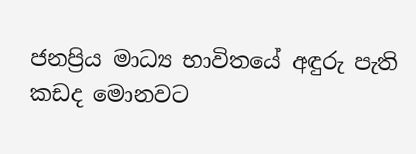ජනප්‍රිය මාධ්‍ය භාවිතයේ අඳුරු පැති කඩද මොනවට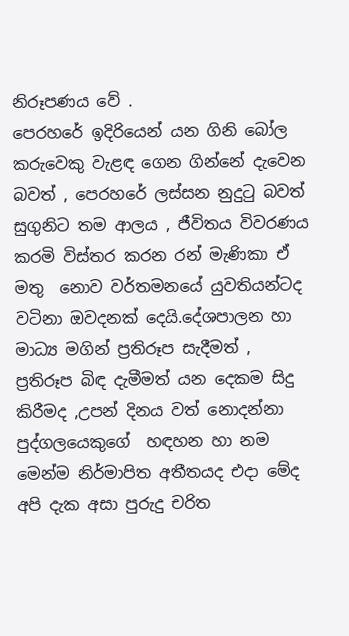නිරූපණය වේ .
පෙරහරේ ඉදිරියෙන් යන ගිනි බෝල කරුවෙකු වැළඳ ගෙන ගින්නේ දැවෙන බවත් , පෙරහරේ ලස්සන නුදුටු බවත්  සුගුනිට තම ආලය , ජීවිතය විවරණය කරමි විස්තර කරන රන් මැණිකා ඒ  මතු  නොව වර්තමනයේ යුවතියන්ටද වටිනා ඔවදනක් දෙයි.දේශපාලන හා මාධ්‍ය මගින් ප්‍රතිරූප සැදීමත් , ප්‍රතිරූප බිඳ දැමීමත් යන දෙකම සිදු කිරීමද ,උපන් දිනය වත් නොදන්නා පුද්ගලයෙකුගේ  හඳහන හා නම මෙන්ම නිර්මාපිත අතීතයද එදා මේද අපි දැක අසා පුරුදු චරිත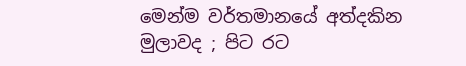මෙන්ම වර්තමානයේ අත්දකින මුලාවද ; පිට රට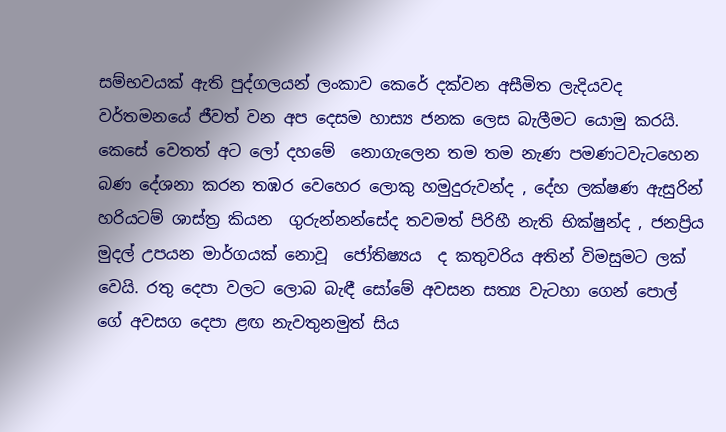සම්භවයක් ඇති පුද්ගලයන් ලංකාව කෙරේ දක්වන අසීමිත ලැදියවද වර්තමනයේ ජීවත් වන අප දෙසම හාස්‍ය ජනක ලෙස බැලීමට යොමු කරයි. කෙසේ වෙතත් අට ලෝ දහමේ  නොගැලෙන තම තම නැණ පමණටවැටහෙන  බණ දේශනා කරන තඹර වෙහෙර ලොකු හමුදුරුවන්ද , දේහ ලක්ෂණ ඇසුරින් හරියටම් ශාස්ත්‍ර කියන  ගුරුන්නන්සේද තවමත් පිරිහී නැති භික්ෂුන්ද , ජනප්‍රිය මුදල් උපයන මාර්ගයක් නොවූ  ජෝතිෂ්‍යය  ද කතුවරිය අතින් විමසුමට ලක් වෙයි. රතු දෙපා වලට ලොබ බැඳී සෝමේ අවසන සත්‍ය වැටහා ගෙන් පොල් ගේ අවසග දෙපා ළඟ නැවතුනමුත් සිය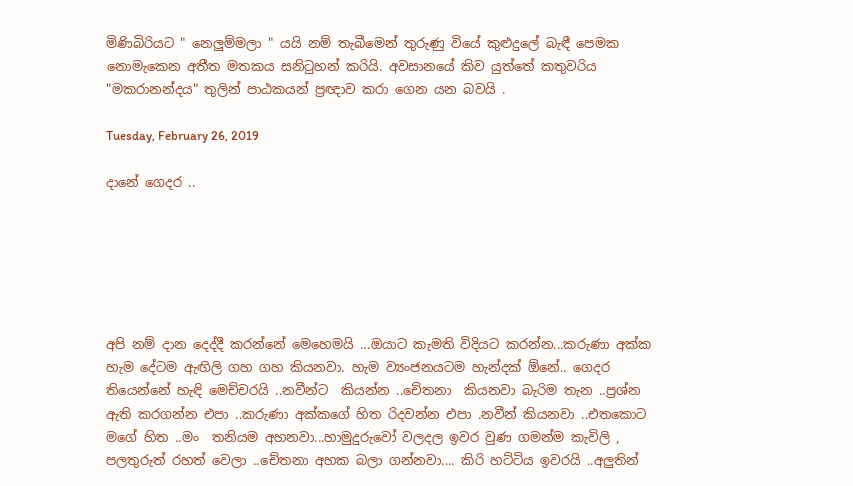මිණිබිරියට " නෙලුම්මලා " යයි නම් තැබීමෙන් තුරුණු වියේ කුළුදුලේ බැඳී පෙමක නොමැකෙන අතීත මතකය සනිටුහන් කරියි. අවසානයේ කිව යුත්තේ කතුවරිය "මකරානන්දය" තුලින් පාඨකයන් ප්‍රඥාව කරා ගෙන යන බවයි .

Tuesday, February 26, 2019

දානේ ගෙදර ..






අපි නම් දාන දෙද්දී කරන්නේ මෙහෙමයි ...ඔයාට කැමති විදියට කරන්න...කරුණා අක්ක හැම දේටම ඇඟිලි ගහ ගහ කියනවා. හැම ව්‍යංජනයටම හැන්දක් ඕනේ.. ගෙදර තියෙන්නේ හැඳි මෙච්චරයි ..නවීන්ට  කියන්න ..චේතනා  කියනවා බැරිම තැන ..ප්‍රශ්න ඇති කරගන්න එපා ..කරුණා අක්කගේ හිත රිදවන්න එපා .නවීන් කියනවා ..එතකොට මගේ හිත ..මං  තනියම අහනවා...හාමුදුරුවෝ වලදල ඉවර වුණ ගමන්ම කැවිලි , පලතුරුත් රහත් වෙලා ..චේතනා අහක බලා ගන්නවා.... කිරි හට්ටිය ඉවරයි ..අලුතින්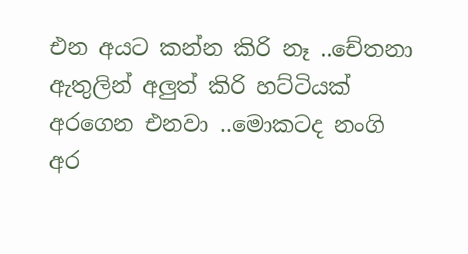එන අයට කන්න කිරි නෑ ..චේතනා ඇතුලින් අලුත් කිරි හට්ටියක් අරගෙන එනවා ..මොකටද නංගි  අර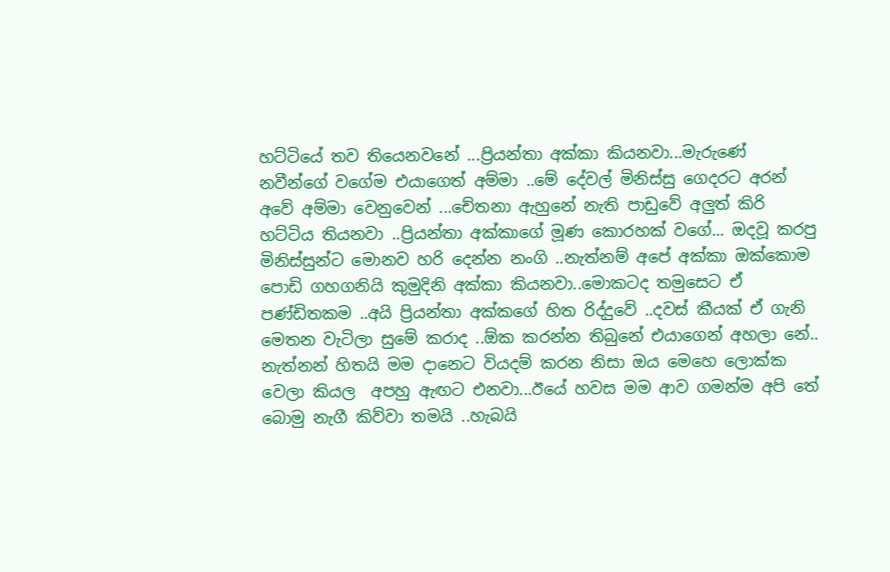හට්ටියේ තව තියෙනවනේ ...ප්‍රියන්තා අක්කා කියනවා...මැරුණේ නවීන්ගේ වගේම එයාගෙත් අම්මා ..මේ දේවල් මිනිස්සු ගෙදරට අරන් අවේ අම්මා වෙනුවෙන් ...චේතනා ඇහුනේ නැති පාඩුවේ අලුත් කිරි හට්ටිය තියනවා ..ප්‍රියන්තා අක්කාගේ මූණ කොරහක් වගේ... ඔදවූ කරපු මිනිස්සුන්ට මොනව හරි දෙන්න නංගි ..නැත්නම් අපේ අක්කා ඔක්කොම පොඩි ගහගනියි කුමුදිනි අක්කා කියනවා..මොකටද තමුසෙට ඒ පණ්ඩිතකම ..අයි ප්‍රියන්තා අක්කගේ හිත රිද්දුවේ ..දවස් කීයක් ඒ ගැනි මෙතන වැටිලා සුමේ කරාද ..ඕක කරන්න තිබුනේ එයාගෙන් අහලා නේ.. නැත්නන් හිතයි මම දානෙට වියදම් කරන නිසා ඔය මෙහෙ ලොක්ක වෙලා කියල  අපහු ඇඟට එනවා...ඊයේ හවස මම ආව ගමන්ම අපි තේ බොමු නැගී කිව්වා තමයි ..හැබයි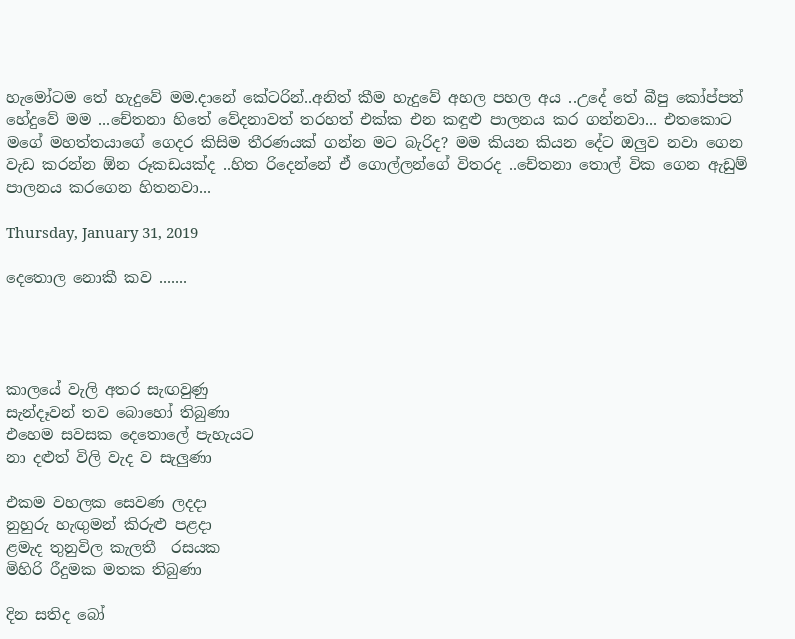හැමෝටම තේ හැදුවේ මම.දානේ කේටරින්..අනිත් කීම හැදුවේ අහල පහල අය ..උදේ තේ බීපු කෝප්පත් හේදුවේ මම ...චේතනා හිතේ වේදනාවත් තරහත් එක්ක එන කඳුළු පාලනය කර ගන්නවා... එතකොට මගේ මහත්තයාගේ ගෙදර කිසිම තීරණයක් ගන්න මට බැරිද? මම කියන කියන දේට ඔලුව නවා ගෙන වැඩ කරන්න ඕන රූකඩයක්ද ..හිත රිදෙන්නේ ඒ ගොල්ලන්ගේ විතරද ..චේතනා තොල් වික ගෙන ඇඩුම් පාලනය කරගෙන හිතනවා...

Thursday, January 31, 2019

දෙතොල නොකී කව .......




කාලයේ වැලි අතර සැඟවුණු
සැන්දෑවන් තව බොහෝ තිබුණා
එහෙම සවසක දෙතොලේ පැහැයට
නා දළුත් විලි වැද ව සැලුණා

එකම වහලක සෙවණ ලදදා
නුහුරු හැඟුමන් කිරුළු පළදා
ළමැද තුනුවිල කැලතී  රසයක
මිහිරි රීදුමක මතක තිබුණා

දින සතිද බෝ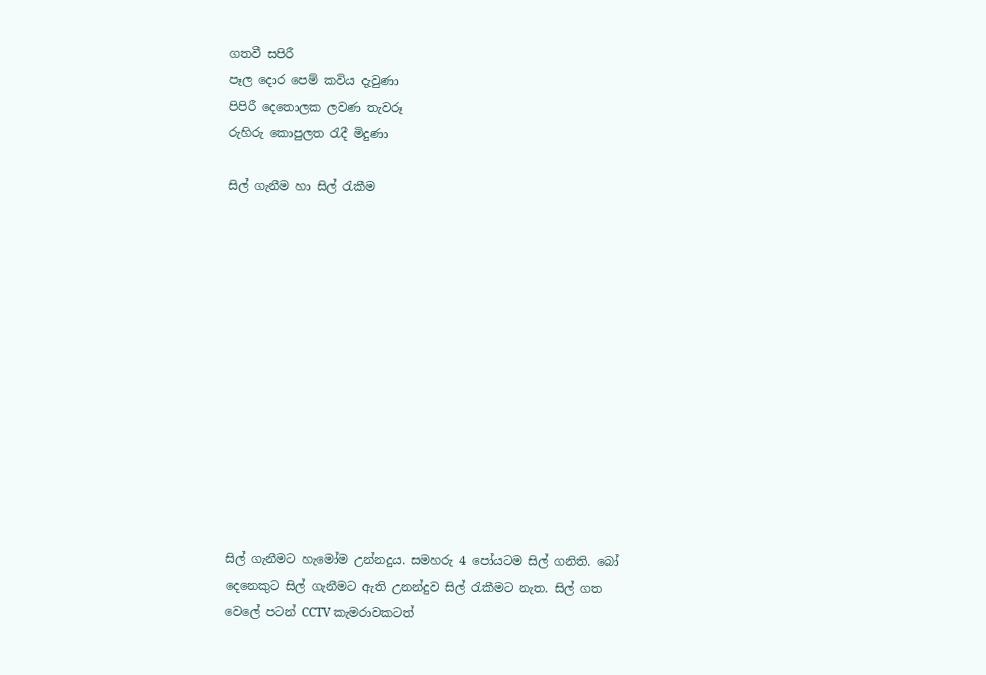ගතවී සපිරී
පෑල දොර පෙම් කවිය දැවුණා
පිපිරී දෙතොලක ලවණ තැවරූ
රුහිරු කොපුලත රැදී මිදුණා

සිල් ගැනීම හා සිල් රැකීම













සිල් ගැනීමට හැමෝම උන්නදුය. සමහරු 4 පෝයටම සිල් ගනිති. බෝ දෙනෙකුට සිල් ගැනීමට ඇති උනන්දුව සිල් රැකීමට නැත. සිල් ගත වෙලේ පටන් CCTV කැමරාවකටත්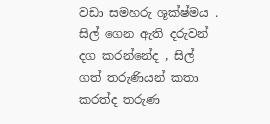වඩා සමහරු ශූක්ෂ්මය . සිල් ගෙන ඇති දරුවන් දග කරන්නේද , සිල් ගත් තරුණියන් කතා කරත්ද තරුණ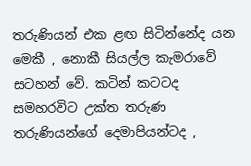තරුණියන් එක ළඟ සිටින්නේද යන මෙකී , නොකී සියල්ල කැමරාවේ සටහන් වේ. කටින් කටටද සමහරවිට උක්ත තරුණ තරුණියන්ගේ දෙමාපියන්ටද ,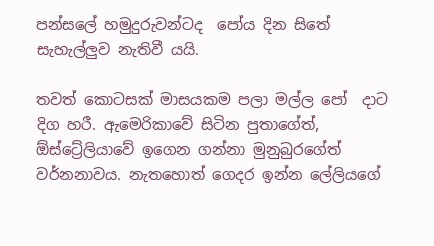පන්සලේ හමුදුරුවන්ටද  පෝය දින සිතේ සැහැල්ලුව නැතිවී යයි.

තවත් කොටසක් මාසයකම පලා මල්ල පෝ  දාට දිග හරී. ඇමෙරිකාවේ සිටින පුතාගේත්, ඕස්ට්‍රේලියාවේ ඉගෙන ගන්නා මුනුබුරගේත් වර්නනාවය. නැතහොත් ගෙදර ඉන්න ලේලියගේ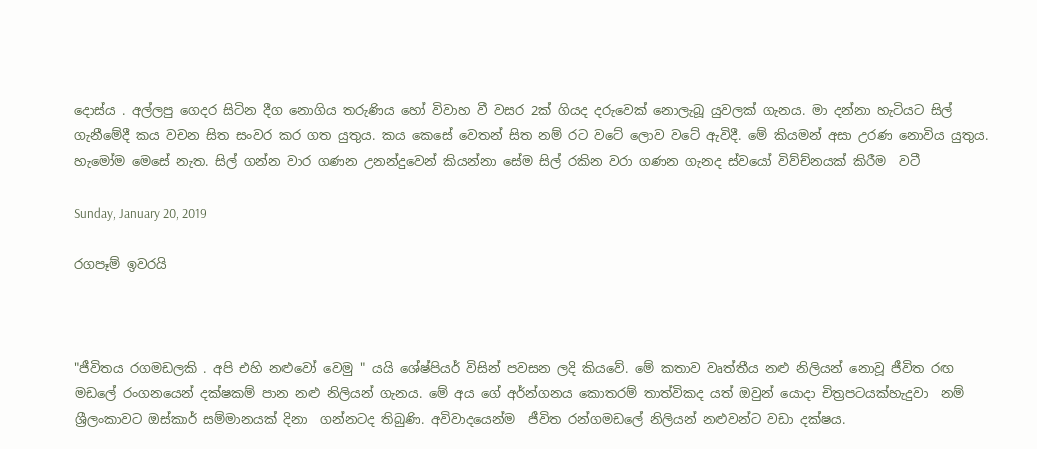දොස්ය . අල්ලපු ගෙදර සිටින දීග නොගිය තරුණිය හෝ විවාහ වී වසර 2ක් ගියද දරුවෙක් නොලැබූ යුවලක් ගැනය. මා දන්නා හැටියට සිල් ගැනීමේදී කය වචන සිත සංවර කර ගත යුතුය. කය කෙසේ වෙතන් සිත නම් රට වටේ ලොව වටේ ඇවිදී. මේ කියමන් අසා උරණ නොවිය යුතුය. හැමෝම මෙසේ නැත. සිල් ගන්න වාර ගණන උනන්දුවෙන් කියන්නා සේම සිල් රකින වරා ගණන ගැනද ස්වයෝ විව්ච්නයක් කිරීම  වටී

Sunday, January 20, 2019

රගපෑම් ඉවරයි



"ජීවිතය රගමඩලකි . අපි එහි නළුවෝ වෙමු " යයි ශේෂ්පියර් විසින් පවසන ලදි කියවේ. මේ කතාව වෘත්තීය නළු නිලියන් නොවූ ජීවිත රඟ මඩලේ රංගනයෙන් දක්ෂකම් පාන නළු නිලියන් ගැනය. මේ අය ගේ අර්න්ගනය කොතරම් තාත්විකද යත් ඔවුන් යොදා චිත්‍රපටයක්හැදුවා  නම් ශ්‍රීලංකාවට ඔස්කාර් සම්මානයක් දිනා  ගන්නටද තිබුණි. අවිවාදයෙන්ම  ජීවිත රන්ගමඩලේ නිලියන් නළුවන්ට වඩා දක්ෂය.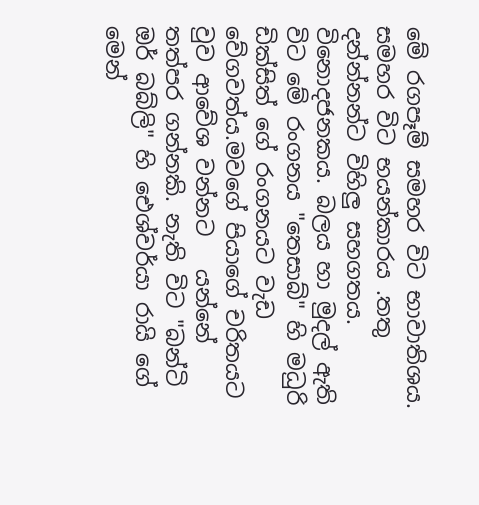මේ රගපෑම් සමහර විට භාවාතිශය. සමහර විට භයන්කාරය .තතු දන්න්නන්ට විහිලු සහගතය. විනොදජනකය. බලය හා මුදල් ඇති විට මේ රංගනය "තෙසාබ්" හි මධුරි ඩික්සිත් ගේ රංගනයට වැඩ වේගවත්ය.මවගේ පියාගේ චරිතයට වුව ආවේශ වන්නට   යන්නේ තත්පර ගන්නකි. නැති විට "බන්ටි ඔර් බබ්ලි" හි ඓශ්වර්යා රායි ගේ මෙන්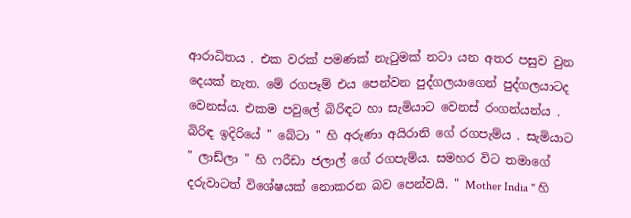ආරාධිතය . එක වරක් පමණක් නැටුමක් නටා යන අතර පසුව වුන දෙයක් නැත. මේ රගපෑම් එය පෙන්වන පුද්ගලයාගෙන් පුද්ගලයාටද වෙනස්ය. එකම පවුලේ බිරිඳට හා සැමියාට වෙනස් රංගන්යන්ය . බිරිඳ ඉදිරියේ " බේටා " හි අරුණා අයිරානි ගේ රගපැම්ය . සැමියාට " ලාඩ්ලා " හි ෆරීඩා ජලාල් ගේ රගපැම්ය. සමහර විට තමාගේ දරුවාටත් විශේෂයක් නොකරන බව පෙන්වයි. " Mother India " හි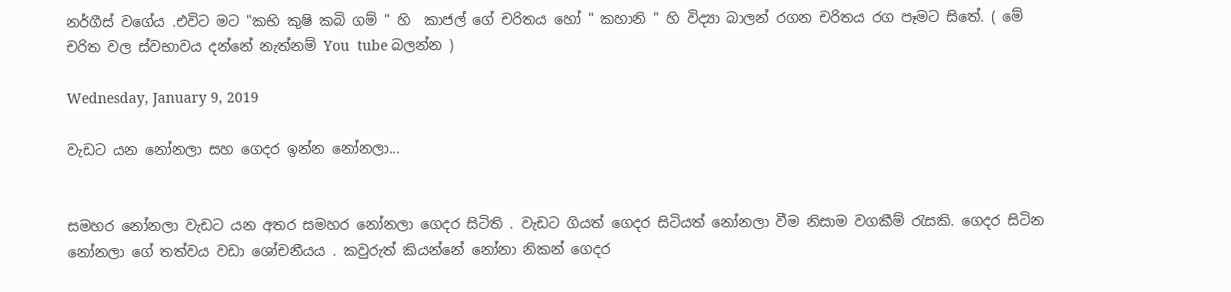නර්ගීස් වගේය .එවිට මට "කභි කුෂි කබි ගම් " හි  කාජල් ගේ චරිතය හෝ " කහානි " හි විද්‍යා බාලන් රගන චරිතය රග පෑමට සිතේ. ( මේ චරිත වල ස්වභාවය දන්නේ නැත්නම් You  tube බලන්න )

Wednesday, January 9, 2019

වැඩට යන නෝනලා සහ ගෙදර ඉන්න නෝනලා...


සමහර නෝනලා වැඩට යන අතර සමහර නෝනලා ගෙදර සිටිති . වැඩට ගියත් ගෙදර සිටියත් නෝනලා වීම නිසාම වගකීම් රැසකි. ගෙදර සිටින නෝනලා ගේ තත්වය වඩා ශෝචනීයය . කවුරුත් කියන්නේ නෝනා නිකන් ගෙදර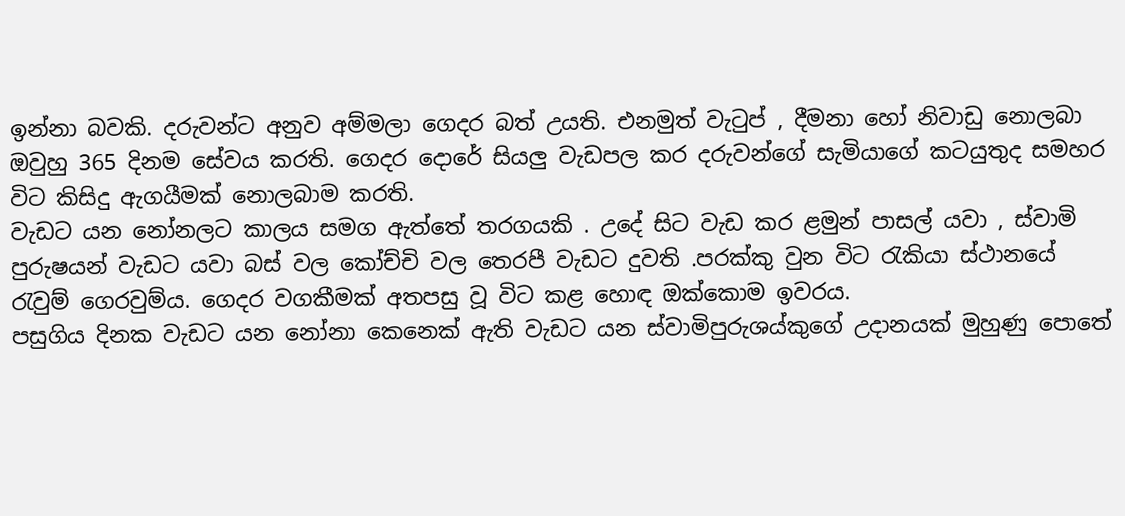ඉන්නා බවකි. දරුවන්ට අනුව අම්මලා ගෙදර බත් උයති. එනමුත් වැටුප් , දීමනා හෝ නිවාඩු නොලබා ඔවුහු 365 දිනම සේවය කරති. ගෙදර දොරේ සියලු වැඩපල කර දරුවන්ගේ සැමියාගේ කටයුතුද සමහර විට කිසිදු ඇගයීමක් නොලබාම කරති.
වැඩට යන නෝනලට කාලය සමග ඇත්තේ තරගයකි . උදේ සිට වැඩ කර ළමුන් පාසල් යවා , ස්වාමි පුරුෂයන් වැඩට යවා බස් වල කෝච්චි වල තෙරපී වැඩට දුවති .පරක්කු වුන විට රැකියා ස්ථානයේ රැවුම් ගෙරවුම්ය. ගෙදර වගකීමක් අතපසු වූ විට කළ හොඳ ඔක්කොම ඉවරය.
පසුගිය දිනක වැඩට යන නෝනා කෙනෙක් ඇති වැඩට යන ස්වාමිපුරුශය්කුගේ උදානයක් මුහුණු පොතේ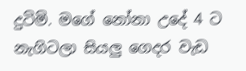දුටිමි. මගේ නෝනා උදේ 4 ට නැගිටලා සියලු ගෙදර වැඩ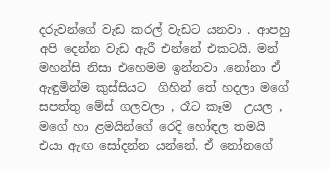දරුවන්ගේ වැඩ කරල් වැඩට යනවා . ආපහු අපි දෙන්න වැඩ ඇරී එන්නේ එකටයි. මන් මහන්සි නිසා එහෙමම ඉන්නවා .නෝනා ඒ ඇඳුමින්ම කුස්සියට  ගිහින් තේ හදලා මගේ සපත්තු මේස් ගලවලා , රෑට කෑම  උයල , මගේ හා ළමයින්ගේ රෙදි හෝඳල තමයි එයා ඇඟ සෝදන්න යන්නේ. ඒ නෝනගේ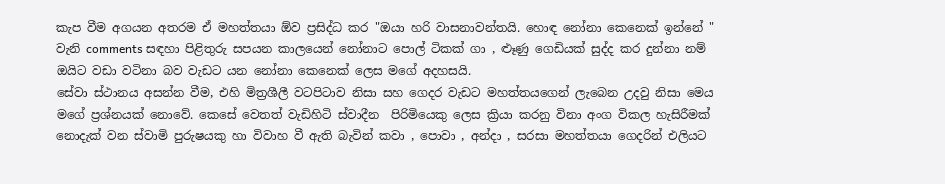කැප වීම අගයන අතරම ඒ මහත්තයා ඕව ප්‍රසිද්ධ කර "ඔයා හරි වාසනාවන්තයි. හොඳ නෝනා කෙනෙක් ඉන්නේ " වැනි comments සඳහා පිළිතුරු සපයන කාලයෙන් නෝනාට පොල් ටිකක් ගා , ළූණු ගෙඩියක් සුද්ද කර දුන්නා නම් ඔයිට වඩා වටිනා බව වැඩට යන නෝනා කෙනෙක් ලෙස මගේ අදහසයි.
සේවා ස්ථානය අසන්න වීම, එහි මිත්‍රශීලී වටපිටාව නිසා සහ ගෙදර වැඩට මහත්තයගෙන් ලැබෙන උදවු නිසා මෙය මගේ ප්‍රශ්නයක් නොවේ. කෙසේ වෙතත් වැඩිහිටි ස්වාදීන  පිරිමියෙකු ලෙස ක්‍රියා කරනු විනා අංග විකල හැසිරීමක් නොදැක් වන ස්වාමි පුරුෂයකු හා විවාහ වී ඇති බැවින් කවා , පොවා , අන්දා , සරසා මහත්තයා ගෙදරින් එලියට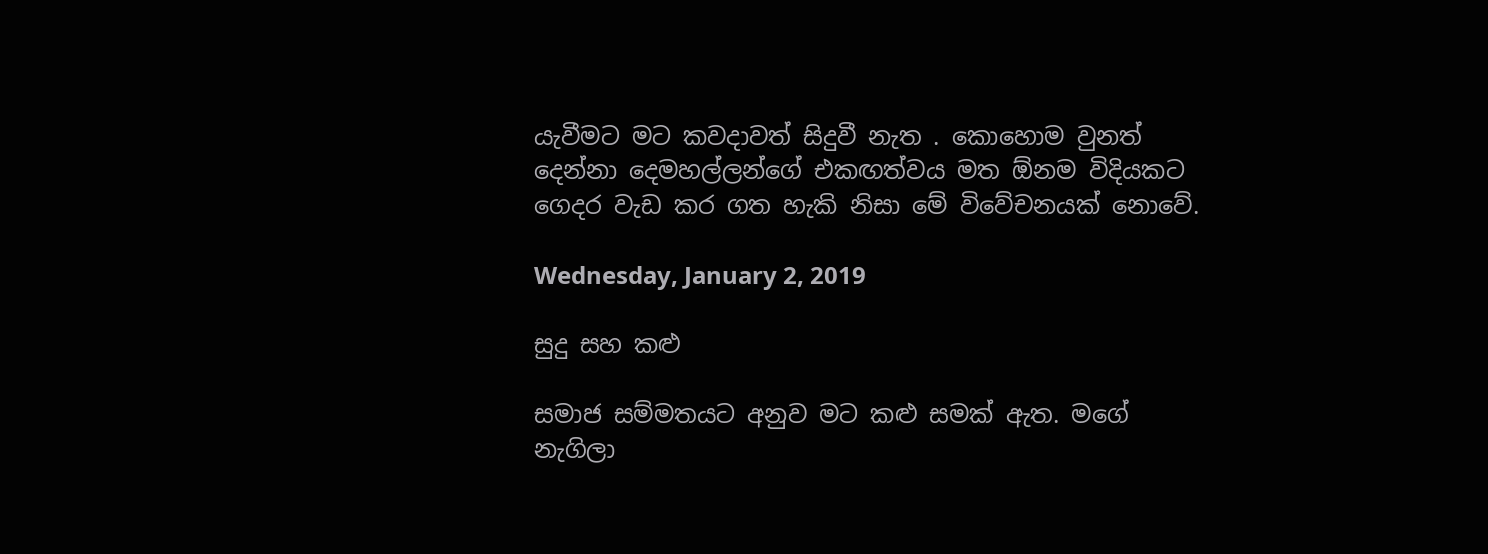යැවීමට මට කවදාවත් සිදුවී නැත . කොහොම වුනත් දෙන්නා දෙමහල්ලන්ගේ එකඟත්වය මත ඕනම විදියකට ගෙදර වැඩ කර ගත හැකි නිසා මේ විවේචනයක් නොවේ.

Wednesday, January 2, 2019

සුදු සහ කළු

සමාජ සම්මතයට අනුව මට කළු සමක් ඇත. මගේ නැගිලා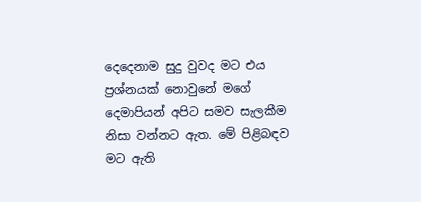දෙදෙනාම සුදු වුවද මට එය ප්‍රශ්නයක් නොවුනේ මගේ දෙමාපියන් අපිට සමව සැලකීම නිසා වන්නට ඇත. මේ පිළිබඳව මට ඇති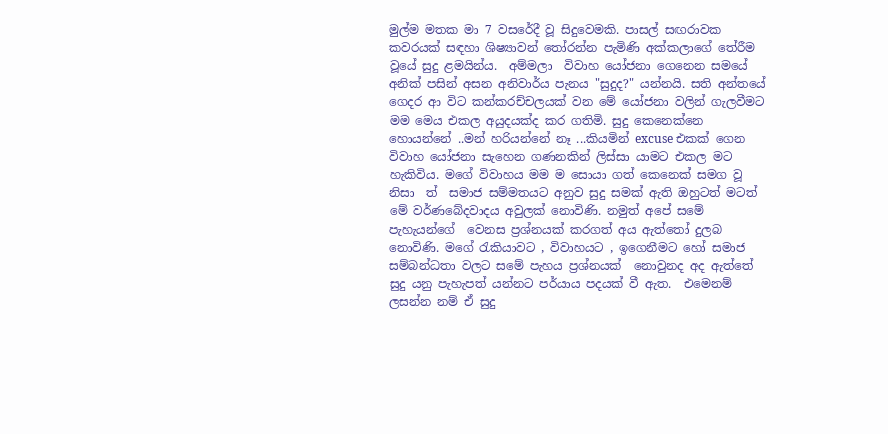මුල්ම මතක මා 7 වසරේදී වූ සිදුවෙමකි. පාසල් සඟරාවක කවරයක් සඳහා ශිෂ්‍යාවන් තෝරන්න පැමිණි අක්කලාගේ තේරීම වූයේ සුදු ළමයින්ය.  අම්මලා  විවාහ යෝජනා ගෙනෙන සමයේ අනික් පසින් අසන අනිවාර්ය පැනය "සුදුද?" යන්නයි. සති අන්තයේ ගෙදර ආ විට කන්කරච්චලයක් වන මේ යෝජනා වලින් ගැලවීමට මම මෙය එකල අයුදයක්ද කර ගතිමි. සුදු කෙනෙක්නෙ හොයන්නේ ..මන් හරියන්නේ නෑ ...කියමින් excuse එකක් ගෙන විවාහ යෝජනා සැහෙන ගණනකින් ලිස්සා යාමට එකල මට හැකිවිය. මගේ විවාහය මම ම සොයා ගත් කෙනෙක් සමග වූ නිසා  ත්  සමාජ සම්මතයට අනුව සුදු සමක් ඇති ඔහුටත් මටත් මේ වර්ණබේදවාදය අවුලක් නොවිණි. නමුත් අපේ සමේ පැහැයන්ගේ  වෙනස ප්‍රශ්නයක් කරගත් අය ඇත්තෝ දුලබ නොවිණි. මගේ රැකියාවට , විවාහයට , ඉගෙනීමට හෝ සමාජ සම්බන්ධතා වලට සමේ පැහය ප්‍රශ්නයක්  නොවුනද අද ඇත්තේ  සුදු යනු පැහැපත් යන්නට පර්යාය පදයක් වී ඇත.  එමෙනම් ලසන්න නම් ඒ සුදු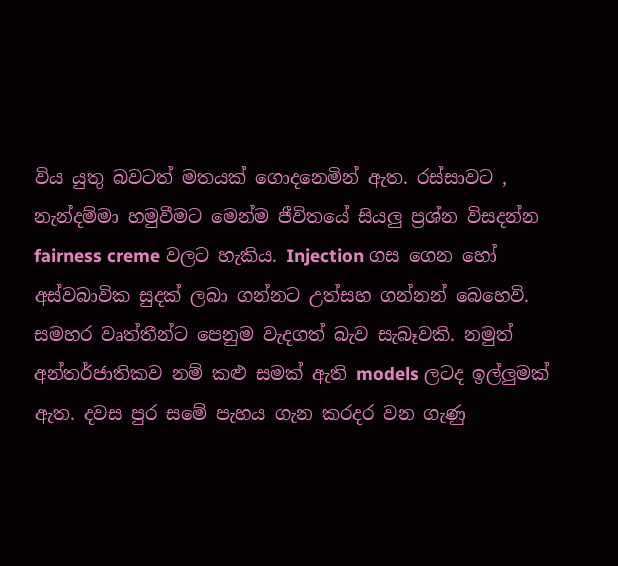විය යුතු බවටත් මතයක් ගොදනෙමින් ඇත. රස්සාවට , නැන්දම්මා හමුවීමට මෙන්ම ජීවිතයේ සියලු ප්‍රශ්න විසදන්න fairness creme වලට හැකිය. Injection ගස ගෙන හෝ අස්වබාවික සුදක් ලබා ගන්නට උත්සහ ගන්නන් බෙහෙවි. සමහර වෘත්තීන්ට පෙනුම වැදගත් බැව සැබෑවකි. නමුත් අන්තර්ජාතිකව නම් කළු සමක් ඇති models ලටද ඉල්ලුමක් ඇත. දවස පුර සමේ පැහය ගැන කරදර වන ගැණු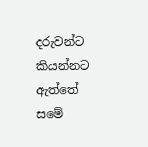දරුවන්ට කියන්නට ඇත්තේ සමේ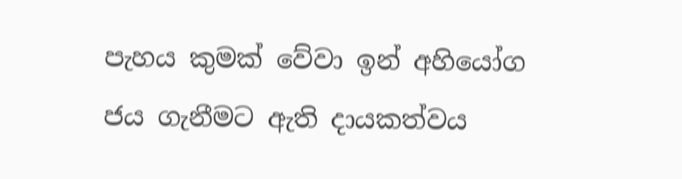පැහය කුමක් වේවා ඉන් අහියෝග ජය ගැනීමට ඇති දායකත්වය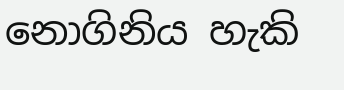නොගිනිය හැකි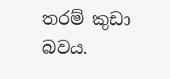තරම් කුඩා බවය.